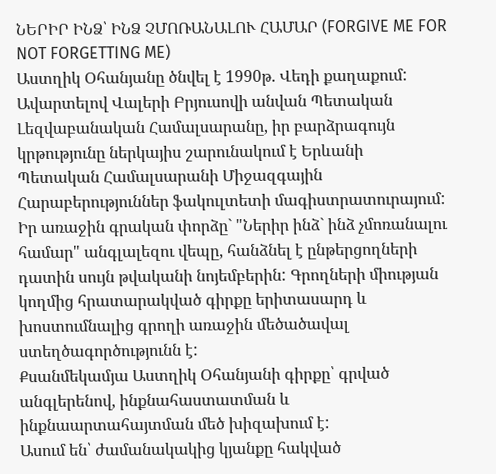ՆԵՐԻՐ ԻՆՁ՝ ԻՆՁ ՉՄՈՌԱՆԱԼՈՒ ՀԱՄԱՐ (FORGIVE ME FOR NOT FORGETTING ME)
Աստղիկ Օհանյանը ծնվել է 1990թ. Վեդի քաղաքում: Ավարտելով Վալերի Բրյուսովի անվան Պետական Լեզվաբանական Համալսարանը, իր բարձրագույն կրթությունը ներկայիս շարունակում է Երևանի Պետական Համալսարանի Միջազգային Հարաբերություններ ֆակուլտետի մագիստրատուրայում:
Իր առաջին գրական փորձը` "Ներիր ինձ` ինձ չմոռանալու համար" անգլալեզու վեպը, հանձնել է ընթերցողների դատին սույն թվականի նոյեմբերին: Գրողների միության կողմից հրատարակված գիրքը երիտասարդ և խոստումնալից գրողի առաջին մեծածավալ ստեղծագործությունն է:
Քսանմեկամյա Աստղիկ Օհանյանի գիրքը՝ գրված անգլերենով, ինքնահաստատման և ինքնաարտահայտման մեծ խիզախում է:
Ասում են՝ ժամանակակից կյանքը հակված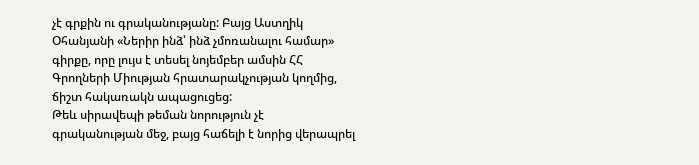չէ գրքին ու գրականությանը: Բայց Աստղիկ Օհանյանի «Ներիր ինձ՝ ինձ չմոռանալու համար» գիրքը, որը լույս է տեսել նոյեմբեր ամսին ՀՀ Գրողների Միության հրատարակչության կողմից, ճիշտ հակառակն ապացուցեց:
Թեև սիրավեպի թեման նորություն չէ գրականության մեջ, բայց հաճելի է նորից վերապրել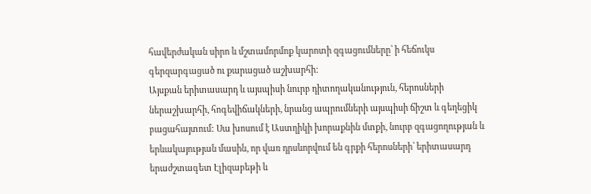հավերժական սիրո և մշտամորմոք կարոտի զգացումները՝ ի հեճուկս գերզարգացած ու քարացած աշխարհի:
Այսքան երիտասարդ և այսպիսի նուրբ դիտողականություն, հերոսների ներաշխարհի, հոգեվիճակների, նրանց ապրումների այսպիսի ճիշտ և գեղեցիկ բացահայտում: Սա խոսում է Աստղիկի խորաքնին մտքի, նուրբ զգացողության և երևակայության մասին, որ վառ դրսևորվում են գրքի հերոսների՝ երիտասարդ երաժշտագետ Էլիզաբեթի և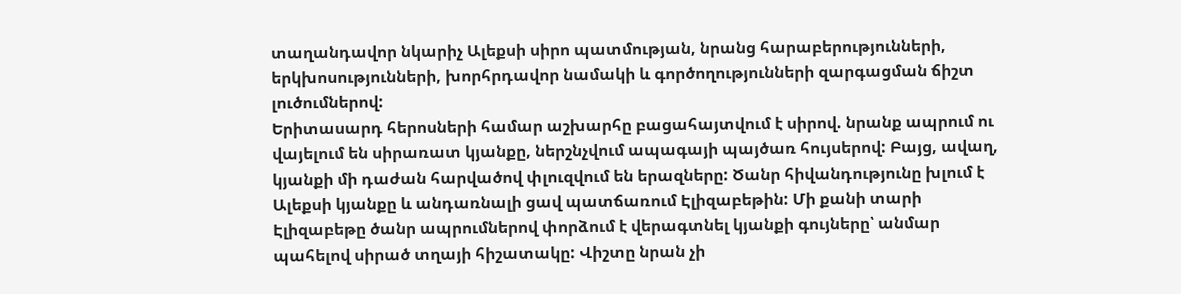տաղանդավոր նկարիչ Ալեքսի սիրո պատմության, նրանց հարաբերությունների, երկխոսությունների, խորհրդավոր նամակի և գործողությունների զարգացման ճիշտ լուծումներով:
Երիտասարդ հերոսների համար աշխարհը բացահայտվում է սիրով. նրանք ապրում ու վայելում են սիրառատ կյանքը, ներշնչվում ապագայի պայծառ հույսերով: Բայց, ավաղ, կյանքի մի դաժան հարվածով փլուզվում են երազները: Ծանր հիվանդությունը խլում է Ալեքսի կյանքը և անդառնալի ցավ պատճառում Էլիզաբեթին: Մի քանի տարի Էլիզաբեթը ծանր ապրումներով փորձում է վերագտնել կյանքի գույները՝ անմար պահելով սիրած տղայի հիշատակը: Վիշտը նրան չի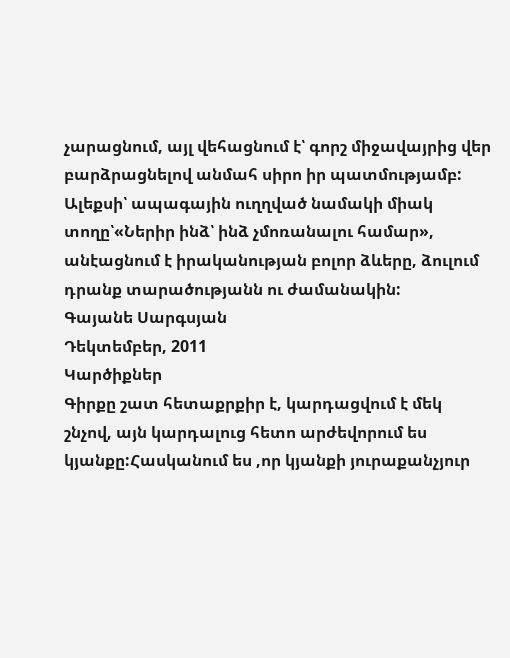չարացնում, այլ վեհացնում է՝ գորշ միջավայրից վեր բարձրացնելով անմահ սիրո իր պատմությամբ:
Ալեքսի՝ ապագային ուղղված նամակի միակ տողը՝«Ներիր ինձ՝ ինձ չմոռանալու համար», անէացնում է իրականության բոլոր ձևերը, ձուլում դրանք տարածությանն ու ժամանակին:
Գայանե Սարգսյան
Դեկտեմբեր, 2011
Կարծիքներ
Գիրքը շատ հետաքրքիր է, կարդացվում է մեկ շնչով, այն կարդալուց հետո արժեվորում ես կյանքը:Հասկանում ես ,որ կյանքի յուրաքանչյուր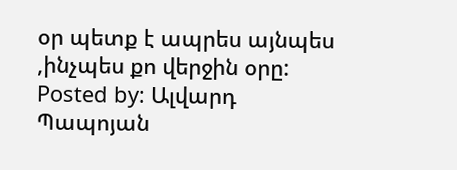օր պետք է ապրես այնպես ,ինչպես քո վերջին օրը:
Posted by: Ալվարդ Պապոյան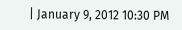| January 9, 2012 10:30 PM